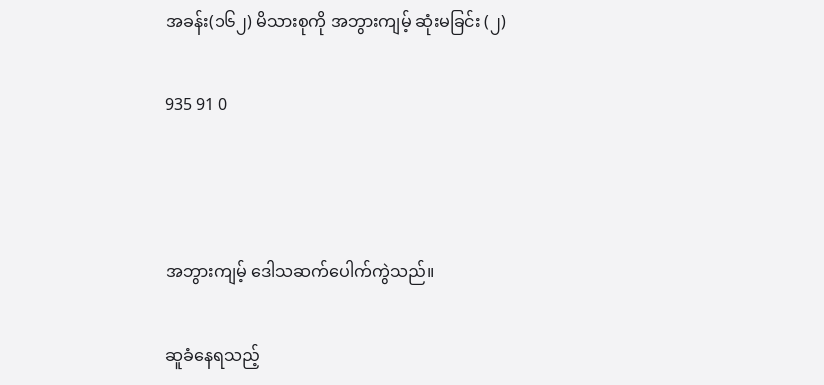အခန်း(၁၆၂) မိသားစုကို အဘွားကျမ့် ဆုံးမခြင်း (၂)

935 91 0



အဘွားကျမ့် ဒေါသဆက်ပေါက်ကွဲသည်။

ဆူခံနေရသည့်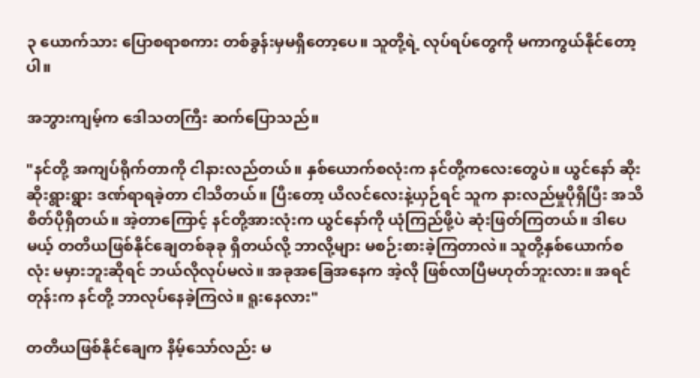၃ ယောက်သား ပြောစရာစကား တစ်ခွန်းမှမရှိတော့ပေ။ သူတို့ရဲ့ လုပ်ရပ်တွေကို မကာကွယ်နိုင်တော့ပါ။

အဘွားကျမ့်က ဒေါသတကြီး ဆက်ပြောသည်။

"နင်တို့ အကျပ်ရိုက်တာကို ငါနားလည်တယ်။ နှစ်ယောက်စလုံးက နင်တို့ကလေးတွေပဲ။ ယွင်နော် ဆိုးဆိုးရွားရွား ဒဏ်ရာရခဲ့တာ ငါသိတယ်။ ပြီးတော့ ယိလင်လေးနဲ့ယှဉ်ရင် သူက နားလည်မှုပိုရှိပြီး အသိစိတ်ပိုရှိတယ်။ အဲ့တာကြောင့် နင်တို့အားလုံးက ယွင်နော်ကို ယုံကြည်ဖို့ပဲ ဆုံးဖြတ်ကြတယ်။ ဒါပေမယ့် တတိယဖြစ်နိုင်ချေတစ်ခုခု ရှိတယ်လို့ ဘာလို့များ မစဉ်းစားခဲ့ကြတာလဲ။ သူတို့နှစ်ယောက်စလုံး မမှားဘူးဆိုရင် ဘယ်လိုလုပ်မလဲ။ အခုအခြေအနေက အဲ့လို ဖြစ်လာပြီမဟုတ်ဘူးလား။ အရင်တုန်းက နင်တို့ ဘာလုပ်နေခဲ့ကြလဲ။ ရူးနေလား"

တတိယဖြစ်နိုင်ချေက နိမ့်သော်လည်း မ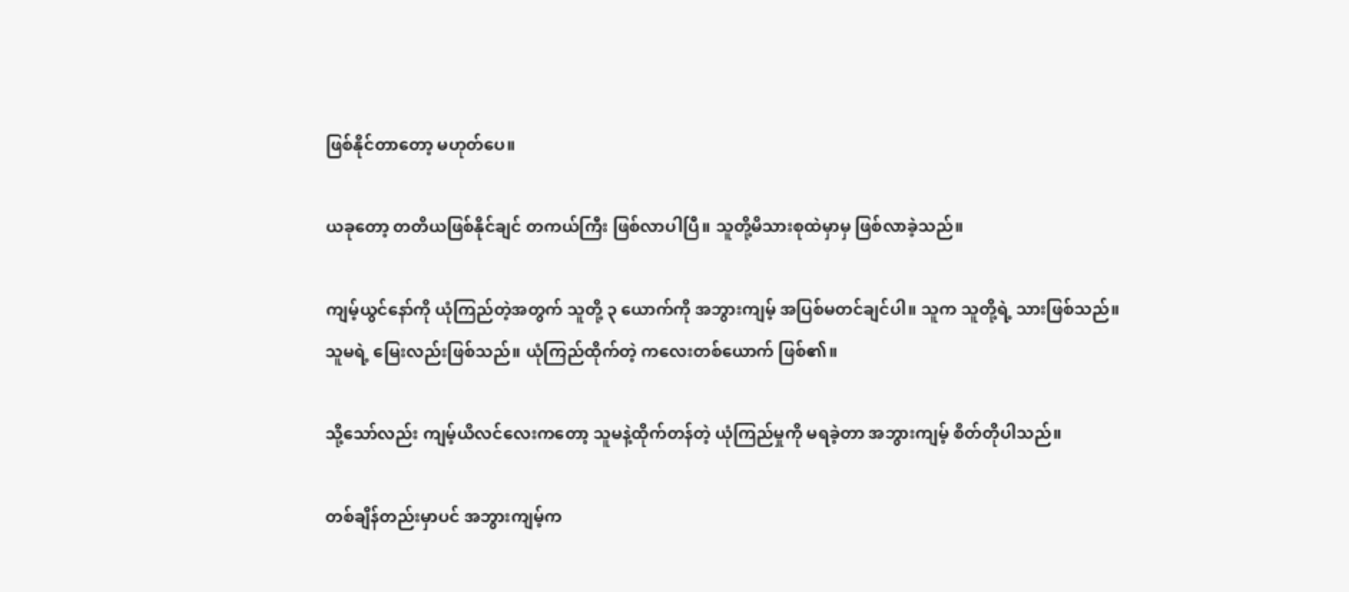ဖြစ်နိုင်တာတော့ မဟုတ်ပေ။

ယခုတော့ တတိယဖြစ်နိုင်ချင် တကယ်ကြီး ဖြစ်လာပါပြီ။ သူတို့မိသားစုထဲမှာမှ ဖြစ်လာခဲ့သည်။

ကျမ့်ယွင်နော်ကို ယုံကြည်တဲ့အတွက် သူတို့ ၃ ယောက်ကို အဘွားကျမ့် အပြစ်မတင်ချင်ပါ။ သူက သူတို့ရဲ့ သားဖြစ်သည်။ သူမရဲ့ မြေးလည်းဖြစ်သည်။ ယုံကြည်ထိုက်တဲ့ ကလေးတစ်ယောက် ဖြစ်၏။

သို့သော်လည်း ကျမ့်ယိလင်လေးကတော့ သူမနဲ့ထိုက်တန်တဲ့ ယုံကြည်မှုကို မရခဲ့တာ အဘွားကျမ့် စိတ်တိုပါသည်။

တစ်ချိန်တည်းမှာပင် အဘွားကျမ့်က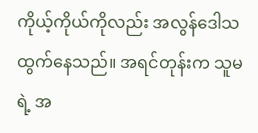ကိုယ့်ကိုယ်ကိုလည်း အလွန်ဒေါသထွက်နေသည်။ အရင်တုန်းက သူမရဲ့ အ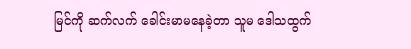မြင်ကို ဆက်လက် ခေါင်းမာမနေခဲ့တာ သူမ ဒေါသထွက်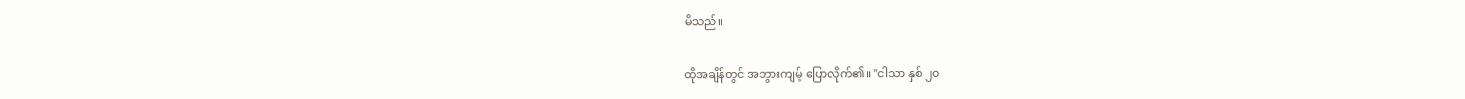မိသည်။

ထိုအချိန်တွင် အဘွားကျမ့် ပြောလိုက်၏။ "ငါသာ နှစ် ၂၀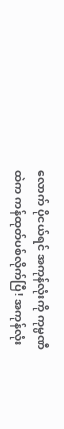လောက် ပိုငယ်ရင် အကုန်လုံးကို ကုမ္ပဏီထဲက ကန်ထုတ်ပစ်လိုက်ပြီ! အကုန်လုံး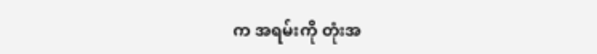က အရမ်းကို တုံးအ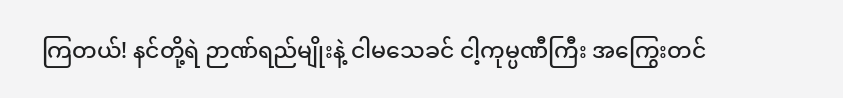ကြတယ်! နင်တို့ရဲ ဉာဏ်ရည်မျိုးနဲ့ ငါမသေခင် ငါ့ကုမ္ပဏီကြီး အကြွေးတင်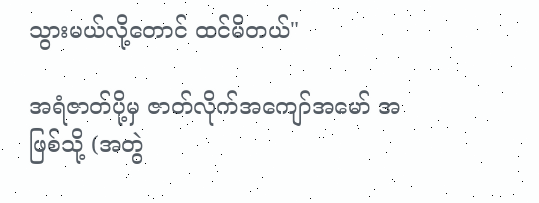သွားမယ်လို့တောင် ထင်မိတယ်"

အရံဇာတ်ပို့မှ ဇာတ်လိုက်အကျော်အမော် အဖြစ်သို့ (အတွဲ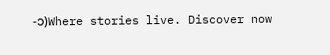-၁)Where stories live. Discover now